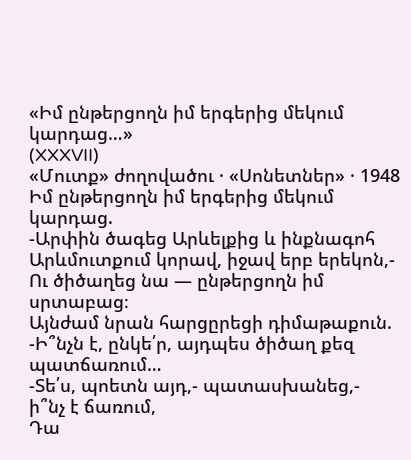«Իմ ընթերցողն իմ երգերից մեկում կարդաց…»
(XXXVII)
«Մուտք» ժողովածու · «Սոնետներ» · 1948
Իմ ընթերցողն իմ երգերից մեկում կարդաց.
-Արփին ծագեց Արևելքից և ինքնագոհ
Արևմուտքում կորավ, իջավ երբ երեկոն,-
Ու ծիծաղեց նա — ընթերցողն իմ սրտաբաց։
Այնժամ նրան հարցըրեցի դիմաթաքուն.
-Ի՞նչն է, ընկե՛ր, այդպես ծիծաղ քեզ պատճառում…
-Տե՛ս, պոետն այդ,- պատասխանեց,- ի՞նչ է ճառում,
Դա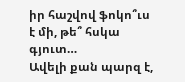իր հաշվով ֆոկո՞ւս է մի, թե՞ հսկա գյուտ…
Ավելի քան պարզ է,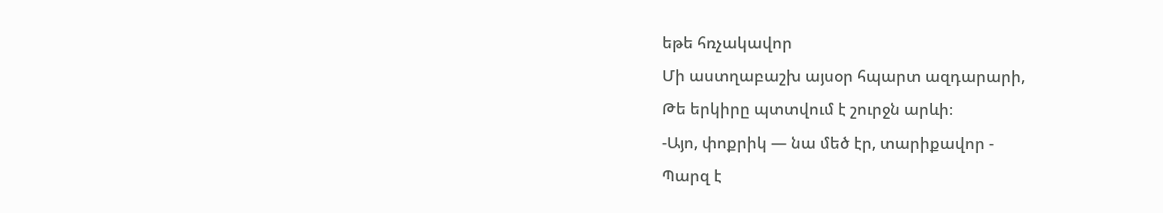եթե հռչակավոր
Մի աստղաբաշխ այսօր հպարտ ազդարարի,
Թե երկիրը պտտվում է շուրջն արևի։
-Այո, փոքրիկ — նա մեծ էր, տարիքավոր -
Պարզ է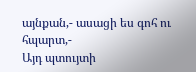այնքան,- ասացի ես գոհ ու հպարտ,-
Այդ պտույտի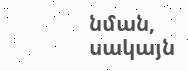նման, սակայն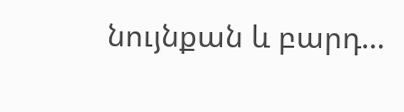նույնքան և բարդ…